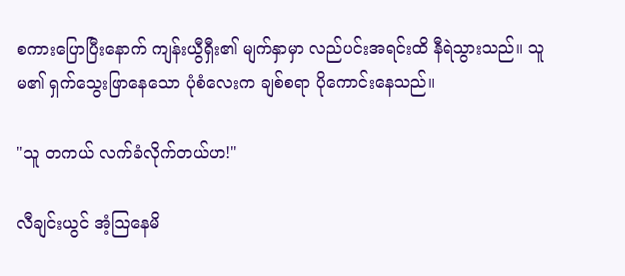စကားပြောပြီးနောက် ကျန်းယွီရှီး၏ မျက်နှာမှာ လည်ပင်းအရင်းထိ နီရဲသွားသည်။ သူမ၏ ရှက်သွေးဖြာနေသော ပုံစံလေးက ချစ်စရာ ပိုကောင်းနေသည်။

"သူ တကယ် လက်ခံလိုက်တယ်ဟ!"

လီချင်းယွင် အံ့သြနေမိ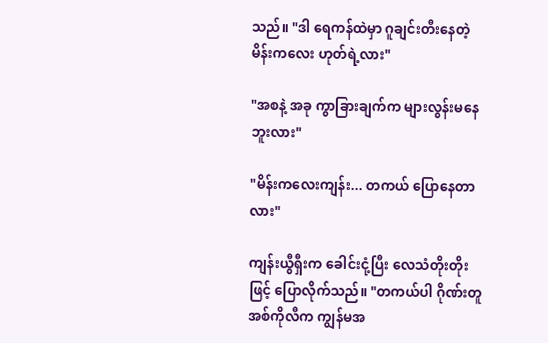သည်။ "ဒါ ရေကန်ထဲမှာ ဂူချင်းတီးနေတဲ့ မိန်းကလေး ဟုတ်ရဲ့လား"

"အစနဲ့ အခု ကွာခြားချက်က များလွန်းမနေဘူးလား"

"မိန်းကလေးကျန်း... တကယ် ပြောနေတာလား"

ကျန်းယွီရှီးက ခေါင်းငုံ့ပြီး လေသံတိုးတိုးဖြင့် ပြောလိုက်သည်။ "တကယ်ပါ ဂိုဏ်းတူအစ်ကိုလီက ကျွန်မအ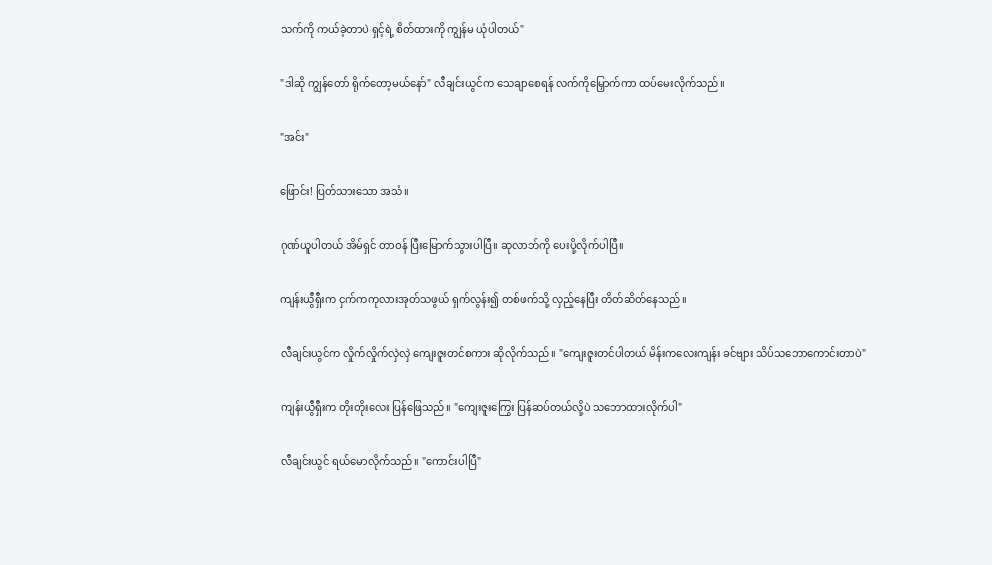သက်ကို ကယ်ခဲ့တာပဲ ရှင့်ရဲ့ စိတ်ထားကို ကျွန်မ ယုံပါတယ်"

"ဒါဆို ကျွန်တော် ရိုက်တော့မယ်နော်" လီချင်းယွင်က သေချာစေရန် လက်ကိုမြှောက်ကာ ထပ်မေးလိုက်သည်။

"အင်း"

ဖြောင်း! ပြတ်သားသော အသံ။

ဂုဏ်ယူပါတယ် အိမ်ရှင် တာဝန် ပြီးမြောက်သွားပါပြီ။ ဆုလာဘ်ကို ပေးပို့လိုက်ပါပြီ။

ကျန်းယွီရှီးက ငှက်ကကုလားအုတ်သဖွယ် ရှက်လွန်း၍ တစ်ဖက်သို့ လှည့်နေပြီး တိတ်ဆိတ်နေသည်။

လီချင်းယွင်က လှိုက်လှိုက်လှဲလှဲ ကျေးဇူးတင်စကား ဆိုလိုက်သည်။ "ကျေးဇူးတင်ပါတယ် မိန်းကလေးကျန်း ခင်ဗျား သိပ်သဘောကောင်းတာပဲ"

ကျန်းယွီရှီးက တိုးတိုးလေး ပြန်ဖြေသည်။ "ကျေးဇူးကြွေး ပြန်ဆပ်တယ်လို့ပဲ သဘောထားလိုက်ပါ"

လီချင်းယွင် ရယ်မောလိုက်သည်။ "ကောင်းပါပြီ"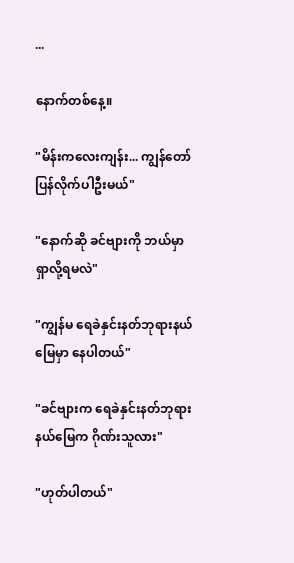...

နောက်တစ်နေ့။

"မိန်းကလေးကျန်း... ကျွန်တော် ပြန်လိုက်ပါဦးမယ်"

"နောက်ဆို ခင်ဗျားကို ဘယ်မှာ ရှာလို့ရမလဲ"

"ကျွန်မ ရေခဲနှင်းနတ်ဘုရားနယ်မြေမှာ နေပါတယ်"

"ခင်ဗျားက ရေခဲနှင်းနတ်ဘုရားနယ်မြေက ဂိုဏ်းသူလား"

"ဟုတ်ပါတယ်"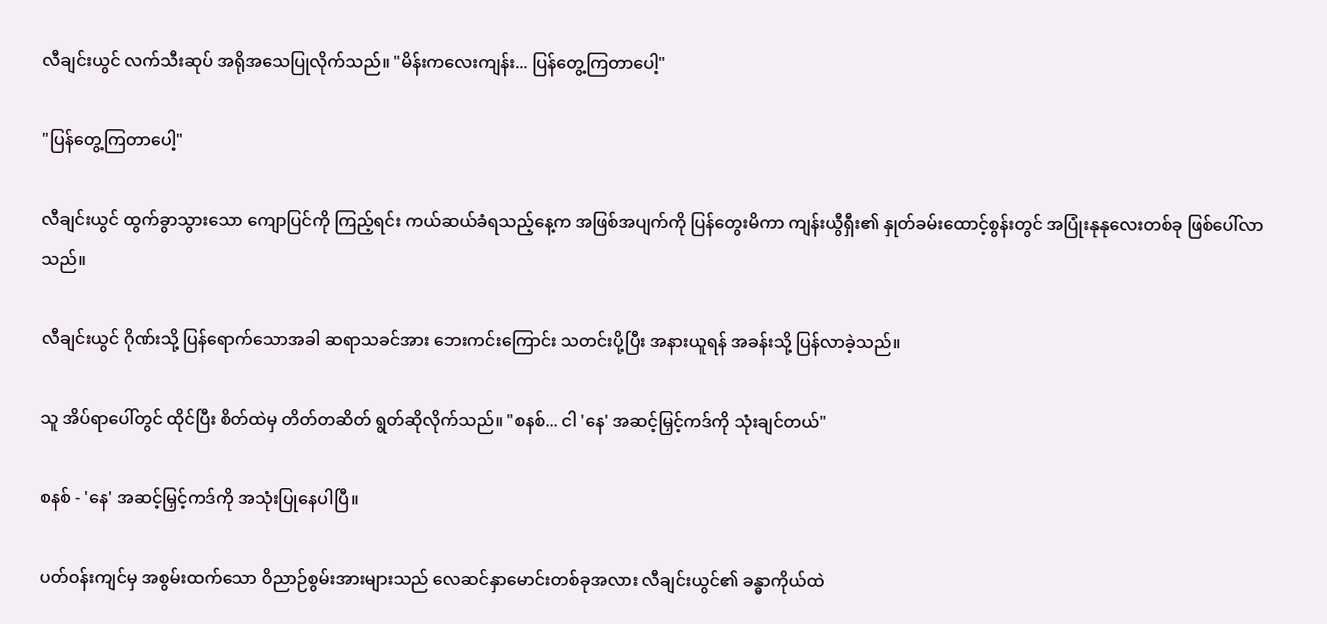လီချင်းယွင် လက်သီးဆုပ် အရိုအသေပြုလိုက်သည်။ "မိန်းကလေးကျန်း... ပြန်တွေ့ကြတာပေါ့"

"ပြန်တွေ့ကြတာပေါ့"

လီချင်းယွင် ထွက်ခွာသွားသော ကျောပြင်ကို ကြည့်ရင်း ကယ်ဆယ်ခံရသည့်နေ့က အဖြစ်အပျက်ကို ပြန်တွေးမိကာ ကျန်းယွီရှီး၏ နှုတ်ခမ်းထောင့်စွန်းတွင် အပြုံးနုနုလေးတစ်ခု ဖြစ်ပေါ်လာသည်။

လီချင်းယွင် ဂိုဏ်းသို့ ပြန်ရောက်သောအခါ ဆရာသခင်အား ဘေးကင်းကြောင်း သတင်းပို့ပြီး အနားယူရန် အခန်းသို့ ပြန်လာခဲ့သည်။

သူ အိပ်ရာပေါ်တွင် ထိုင်ပြီး စိတ်ထဲမှ တိတ်တဆိတ် ရွတ်ဆိုလိုက်သည်။ "စနစ်... ငါ 'နေ' အဆင့်မြှင့်ကဒ်ကို သုံးချင်တယ်"

စနစ် - 'နေ' အဆင့်မြှင့်ကဒ်ကို အသုံးပြုနေပါပြီ။

ပတ်ဝန်းကျင်မှ အစွမ်းထက်သော ဝိညာဉ်စွမ်းအားများသည် လေဆင်နှာမောင်းတစ်ခုအလား လီချင်းယွင်၏ ခန္ဓာကိုယ်ထဲ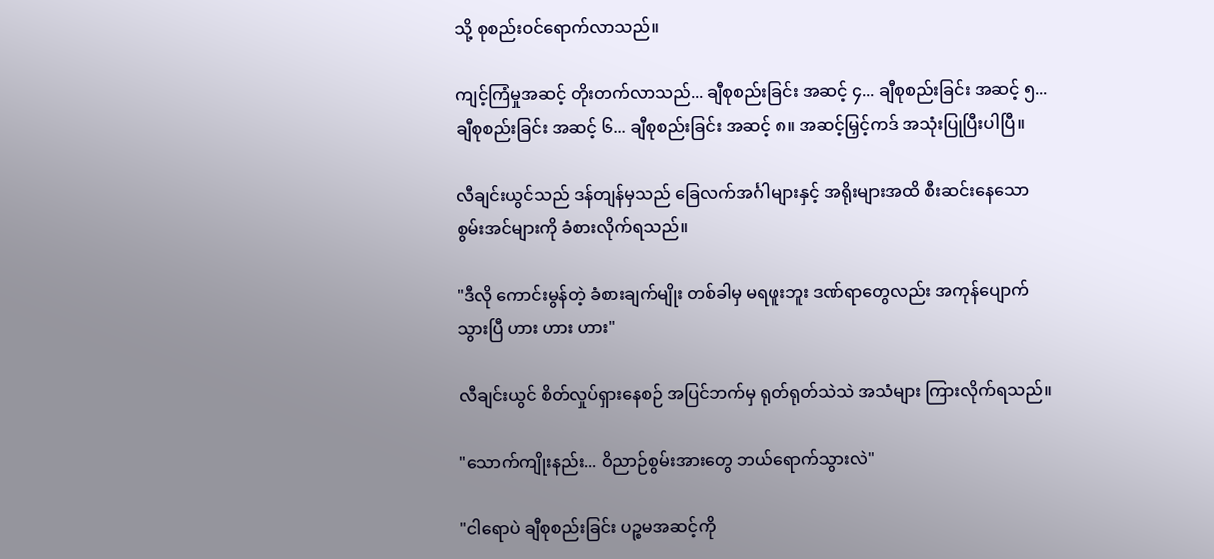သို့ စုစည်းဝင်ရောက်လာသည်။

ကျင့်ကြံမှုအဆင့် တိုးတက်လာသည်... ချီစုစည်းခြင်း အဆင့် ၄... ချီစုစည်းခြင်း အဆင့် ၅... ချီစုစည်းခြင်း အဆင့် ၆... ချီစုစည်းခြင်း အဆင့် ၈။ အဆင့်မြှင့်ကဒ် အသုံးပြုပြီးပါပြီ။

လီချင်းယွင်သည် ဒန်တျန်မှသည် ခြေလက်အင်္ဂါများနှင့် အရိုးများအထိ စီးဆင်းနေသော စွမ်းအင်များကို ခံစားလိုက်ရသည်။

"ဒီလို ကောင်းမွန်တဲ့ ခံစားချက်မျိုး တစ်ခါမှ မရဖူးဘူး ဒဏ်ရာတွေလည်း အကုန်ပျောက်သွားပြီ ဟား ဟား ဟား"

လီချင်းယွင် စိတ်လှုပ်ရှားနေစဉ် အပြင်ဘက်မှ ရုတ်ရုတ်သဲသဲ အသံများ ကြားလိုက်ရသည်။

"သောက်ကျိုးနည်း... ဝိညာဉ်စွမ်းအားတွေ ဘယ်ရောက်သွားလဲ"

"ငါရောပဲ ချီစုစည်းခြင်း ပဉ္စမအဆင့်ကို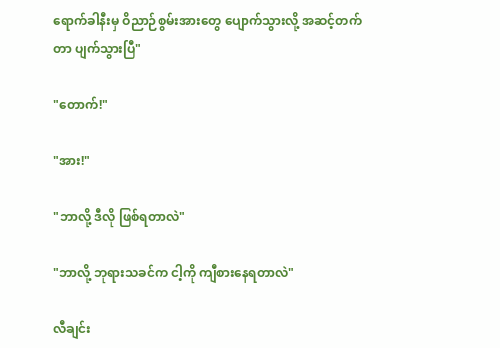ရောက်ခါနီးမှ ဝိညာဉ်စွမ်းအားတွေ ပျောက်သွားလို့ အဆင့်တက်တာ ပျက်သွားပြီ"

"တောက်!"

"အား!"

"ဘာလို့ ဒီလို ဖြစ်ရတာလဲ"

"ဘာလို့ ဘုရားသခင်က ငါ့ကို ကျီစားနေရတာလဲ"

လီချင်း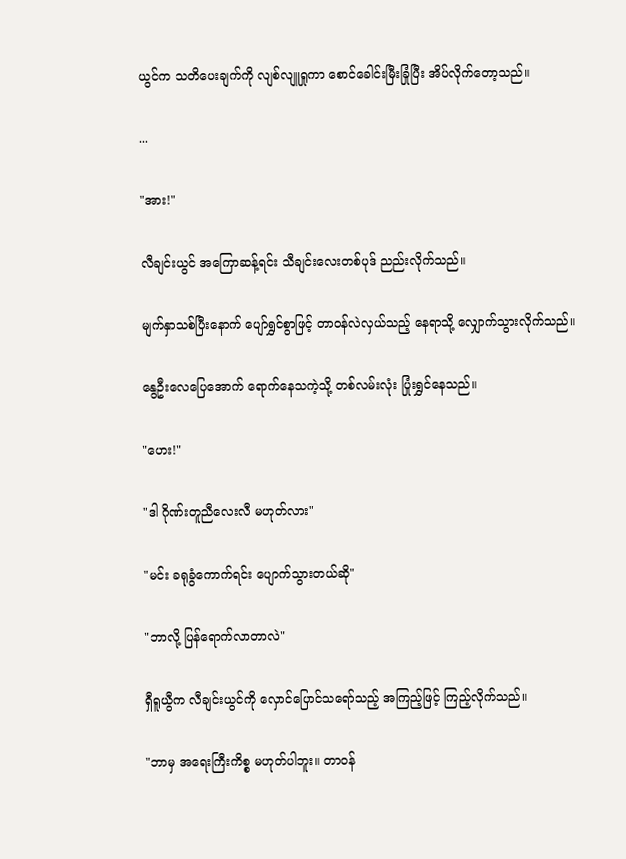ယွင်က သတိပေးချက်ကို လျစ်လျူရှုကာ စောင်ခေါင်းမြီးခြုံပြီး အိပ်လိုက်တော့သည်။

...

"အား!"

လီချင်းယွင် အကြောဆန့်ရင်း သီချင်းလေးတစ်ပုဒ် ညည်းလိုက်သည်။

မျက်နှာသစ်ပြီးနောက် ပျော်ရွှင်စွာဖြင့် တာဝန်လဲလှယ်သည့် နေရာသို့ လျှောက်သွားလိုက်သည်။

နွေဦးလေပြေအောက် ရောက်နေသကဲ့သို့ တစ်လမ်းလုံး ပြုံးရွှင်နေသည်။

"ဟေး!"

"ဒါ ဂိုဏ်းတူညီလေးလီ မဟုတ်လား"

"မင်း ခရုခွံကောက်ရင်း ပျောက်သွားတယ်ဆို"

"ဘာလို့ ပြန်ရောက်လာတာလဲ"

ရှီရူယွီက လီချင်းယွင်ကို လှောင်ပြောင်သရော်သည့် အကြည့်ဖြင့် ကြည့်လိုက်သည်။

"ဘာမှ အရေးကြီးကိစ္စ မဟုတ်ပါဘူး။ တာဝန်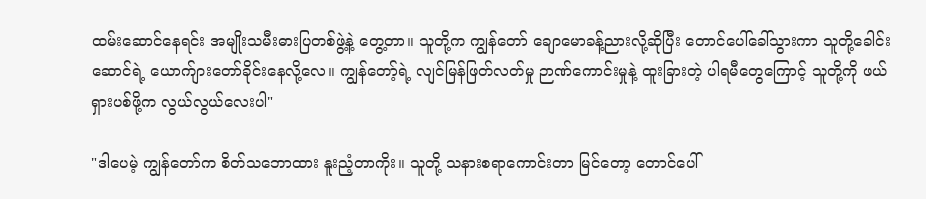ထမ်းဆောင်နေရင်း အမျိုးသမီးဓားပြတစ်ဖွဲ့နဲ့ တွေ့တာ။ သူတို့က ကျွန်တော် ချောမောခန့်ညားလို့ဆိုပြီး တောင်ပေါ်ခေါ်သွားကာ သူတို့ခေါင်းဆောင်ရဲ့ ယောက်ျားတော်ခိုင်းနေလို့လေ။ ကျွန်တော့်ရဲ့ လျင်မြန်ဖြတ်လတ်မှု ဉာဏ်ကောင်းမှုနဲ့ ထူးခြားတဲ့ ပါရမီတွေကြောင့် သူတို့ကို ဖယ်ရှားပစ်ဖို့က လွယ်လွယ်လေးပါ"

"ဒါပေမဲ့ ကျွန်တော်က စိတ်သဘောထား နူးညံ့တာကိုး။ သူတို့ သနားစရာကောင်းတာ မြင်တော့ တောင်ပေါ်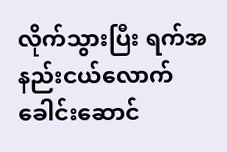လိုက်သွားပြီး ရက်အနည်းငယ်လောက် ခေါင်းဆောင်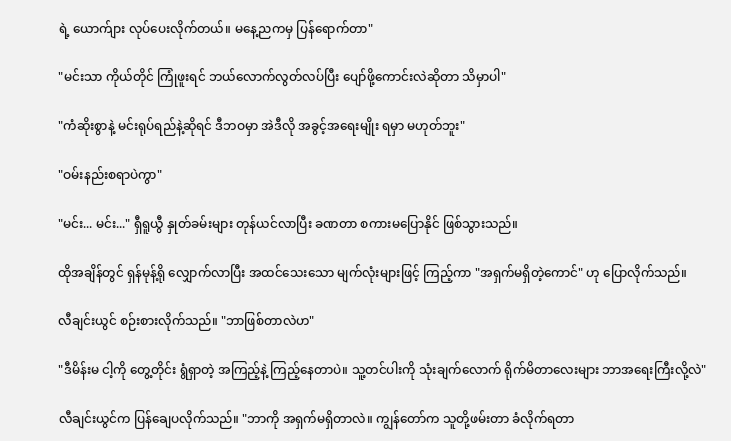ရဲ့ ယောက်ျား လုပ်ပေးလိုက်တယ်။ မနေ့ညကမှ ပြန်ရောက်တာ"

"မင်းသာ ကိုယ်တိုင် ကြုံဖူးရင် ဘယ်လောက်လွတ်လပ်ပြီး ပျော်ဖို့ကောင်းလဲဆိုတာ သိမှာပါ"

"ကံဆိုးစွာနဲ့ မင်းရုပ်ရည်နဲ့ဆိုရင် ဒီဘဝမှာ အဲဒီလို အခွင့်အရေးမျိုး ရမှာ မဟုတ်ဘူး"

"ဝမ်းနည်းစရာပဲကွာ"

"မင်း... မင်း..." ရှီရူယွီ နှုတ်ခမ်းများ တုန်ယင်လာပြီး ခဏတာ စကားမပြောနိုင် ဖြစ်သွားသည်။

ထိုအချိန်တွင် ရှန်မုန့်ရို လျှောက်လာပြီး အထင်သေးသော မျက်လုံးများဖြင့် ကြည့်ကာ "အရှက်မရှိတဲ့ကောင်" ဟု ပြောလိုက်သည်။

လီချင်းယွင် စဉ်းစားလိုက်သည်။ "ဘာဖြစ်တာလဲဟ"

"ဒီမိန်းမ ငါ့ကို တွေ့တိုင်း ရွံရှာတဲ့ အကြည့်နဲ့ ကြည့်နေတာပဲ။ သူ့တင်ပါးကို သုံးချက်လောက် ရိုက်မိတာလေးများ ဘာအရေးကြီးလို့လဲ"

လီချင်းယွင်က ပြန်ချေပလိုက်သည်။ "ဘာကို အရှက်မရှိတာလဲ။ ကျွန်တော်က သူတို့ဖမ်းတာ ခံလိုက်ရတာ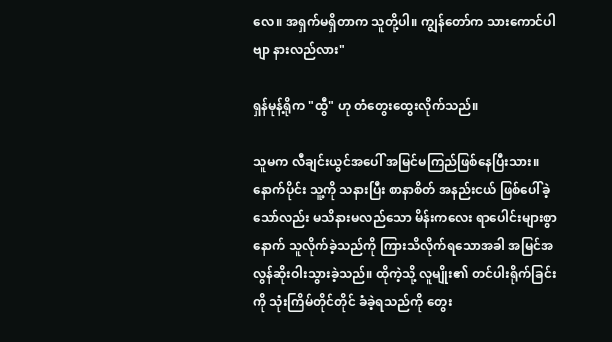လေ။ အရှက်မရှိတာက သူတို့ပါ။ ကျွန်တော်က သားကောင်ပါဗျာ နားလည်လား"

ရှန်မုန့်ရိုက "ထွီ" ဟု တံတွေးထွေးလိုက်သည်။

သူမက လီချင်းယွင်အပေါ် အမြင်မကြည်ဖြစ်နေပြီးသား။ နောက်ပိုင်း သူ့ကို သနားပြီး စာနာစိတ် အနည်းငယ် ဖြစ်ပေါ်ခဲ့သော်လည်း မသိနားမလည်သော မိန်းကလေး ရာပေါင်းများစွာနောက် သူလိုက်ခဲ့သည်ကို ကြားသိလိုက်ရသောအခါ အမြင်အလွန်ဆိုးဝါးသွားခဲ့သည်။ ထိုကဲ့သို့ လူမျိုး၏ တင်ပါးရိုက်ခြင်းကို သုံးကြိမ်တိုင်တိုင် ခံခဲ့ရသည်ကို တွေး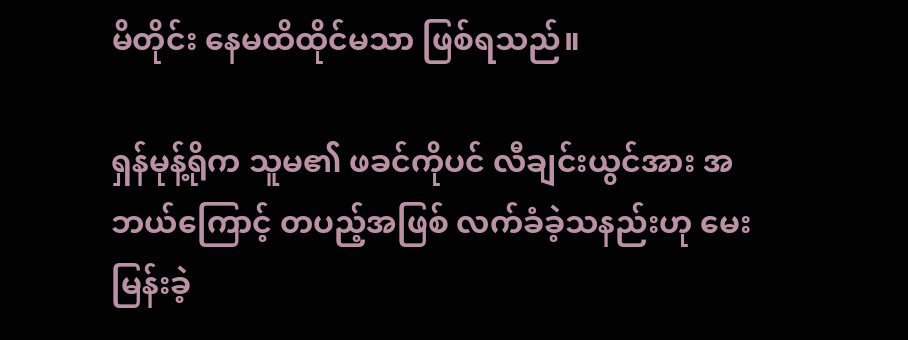မိတိုင်း နေမထိထိုင်မသာ ဖြစ်ရသည်။

ရှန်မုန့်ရိုက သူမ၏ ဖခင်ကိုပင် လီချင်းယွင်အား အဘယ်ကြောင့် တပည့်အဖြစ် လက်ခံခဲ့သနည်းဟု မေးမြန်းခဲ့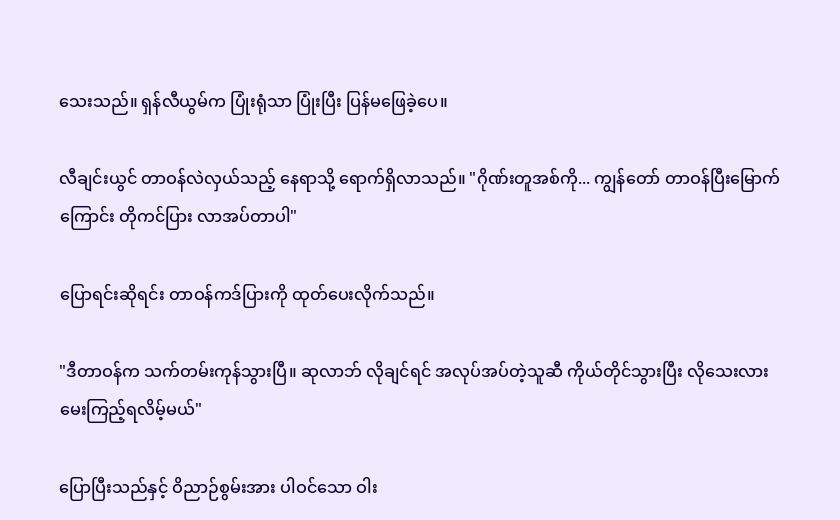သေးသည်။ ရှန်လီယွမ်က ပြုံးရုံသာ ပြုံးပြီး ပြန်မဖြေခဲ့ပေ။

လီချင်းယွင် တာဝန်လဲလှယ်သည့် နေရာသို့ ရောက်ရှိလာသည်။ "ဂိုဏ်းတူအစ်ကို... ကျွန်တော် တာဝန်ပြီးမြောက်ကြောင်း တိုကင်ပြား လာအပ်တာပါ"

ပြောရင်းဆိုရင်း တာဝန်ကဒ်ပြားကို ထုတ်ပေးလိုက်သည်။

"ဒီတာဝန်က သက်တမ်းကုန်သွားပြီ။ ဆုလာဘ် လိုချင်ရင် အလုပ်အပ်တဲ့သူဆီ ကိုယ်တိုင်သွားပြီး လိုသေးလား မေးကြည့်ရလိမ့်မယ်"

ပြောပြီးသည်နှင့် ဝိညာဉ်စွမ်းအား ပါဝင်သော ဝါး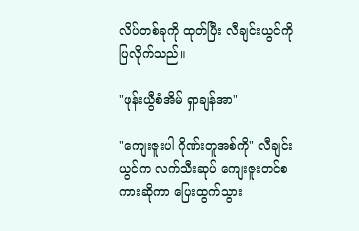လိပ်တစ်ခုကို ထုတ်ပြီး လီချင်းယွင်ကို ပြလိုက်သည်။

"ဖုန်းယွီစံအိမ် ရှာချန်အာ"

"ကျေးဇူးပါ ဂိုဏ်းတူအစ်ကို" လီချင်းယွင်က လက်သီးဆုပ် ကျေးဇူးတင်စကားဆိုကာ ပြေးထွက်သွား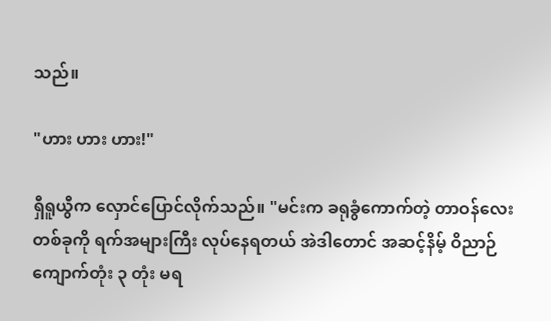သည်။

"ဟား ဟား ဟား!"

ရှီရူယွီက လှောင်ပြောင်လိုက်သည်။ "မင်းက ခရုခွံကောက်တဲ့ တာဝန်လေးတစ်ခုကို ရက်အများကြီး လုပ်နေရတယ် အဲဒါတောင် အဆင့်နိမ့် ဝိညာဉ်ကျောက်တုံး ၃ တုံး မရ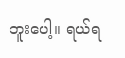ဘူးပေါ့။ ရယ်ရ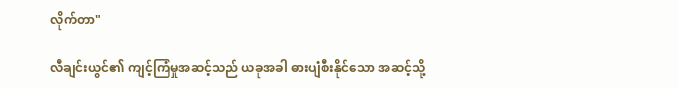လိုက်တာ"

လီချင်းယွင်၏ ကျင့်ကြံမှုအဆင့်သည် ယခုအခါ ဓားပျံစီးနိုင်သော အဆင့်သို့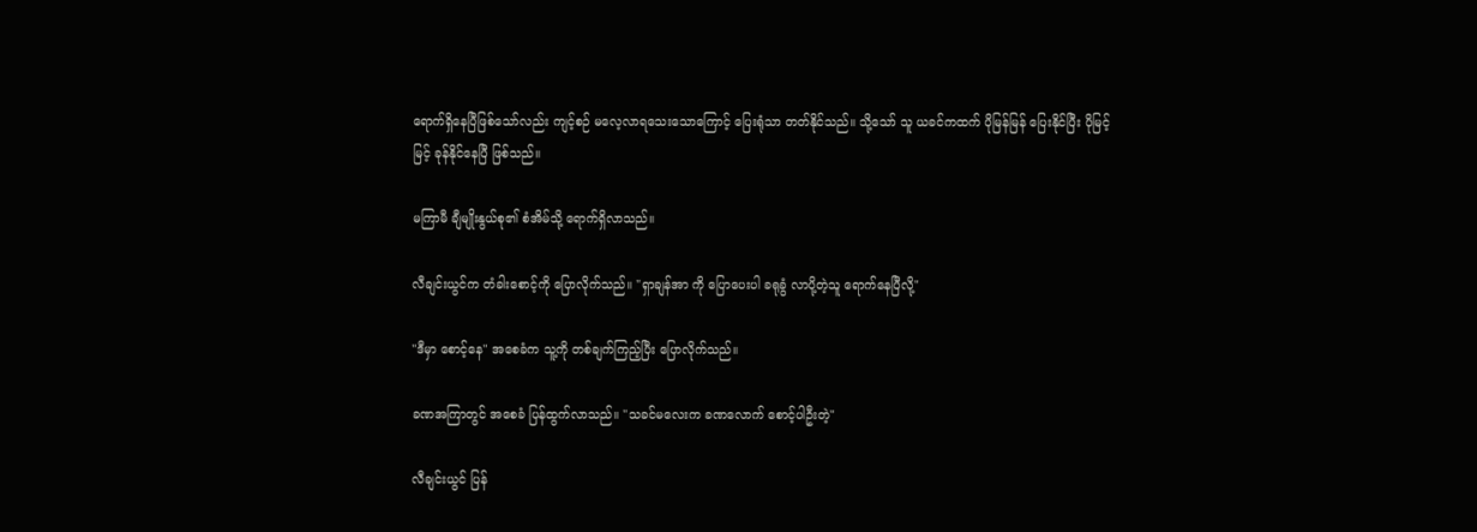ရောက်ရှိနေပြီဖြစ်သော်လည်း ကျင့်စဉ် မလေ့လာရသေးသောကြောင့် ပြေးရုံသာ တတ်နိုင်သည်။ သို့သော် သူ ယခင်ကထက် ပိုမြန်မြန် ပြေးနိုင်ပြီး ပိုမြင့်မြင့် ခုန်နိုင်နေပြီ ဖြစ်သည်။

မကြာမီ ချီမျိုးနွယ်စု၏ စံအိမ်သို့ ရောက်ရှိလာသည်။

လီချင်းယွင်က တံခါးစောင့်ကို ပြောလိုက်သည်။ "ရှာချန်အာ ကို ပြောပေးပါ ခရုခွံ လာပို့တဲ့သူ ရောက်နေပြီလို့"

"ဒီမှာ စောင့်နေ" အစေခံက သူ့ကို တစ်ချက်ကြည့်ပြီး ပြောလိုက်သည်။

ခဏအကြာတွင် အစေခံ ပြန်ထွက်လာသည်။ "သခင်မလေးက ခဏလောက် စောင့်ပါဦးတဲ့"

လီချင်းယွင် ပြန်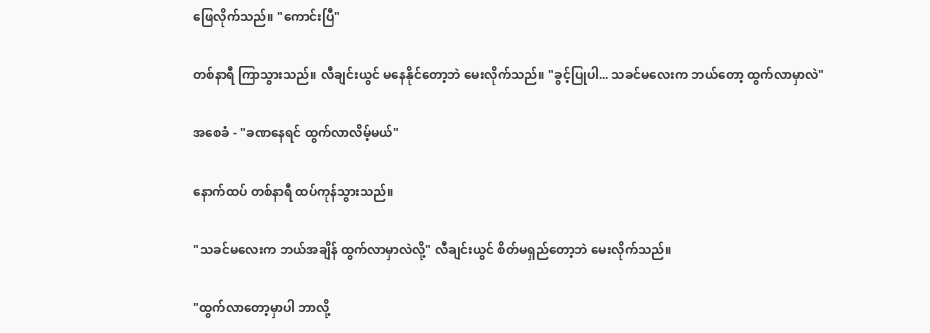ဖြေလိုက်သည်။ "ကောင်းပြီ"

တစ်နာရီ ကြာသွားသည်။ လီချင်းယွင် မနေနိုင်တော့ဘဲ မေးလိုက်သည်။ "ခွင့်ပြုပါ... သခင်မလေးက ဘယ်တော့ ထွက်လာမှာလဲ"

အစေခံ - "ခဏနေရင် ထွက်လာလိမ့်မယ်"

နောက်ထပ် တစ်နာရီ ထပ်ကုန်သွားသည်။

"သခင်မလေးက ဘယ်အချိန် ထွက်လာမှာလဲလို့" လီချင်းယွင် စိတ်မရှည်တော့ဘဲ မေးလိုက်သည်။

"ထွက်လာတော့မှာပါ ဘာလို့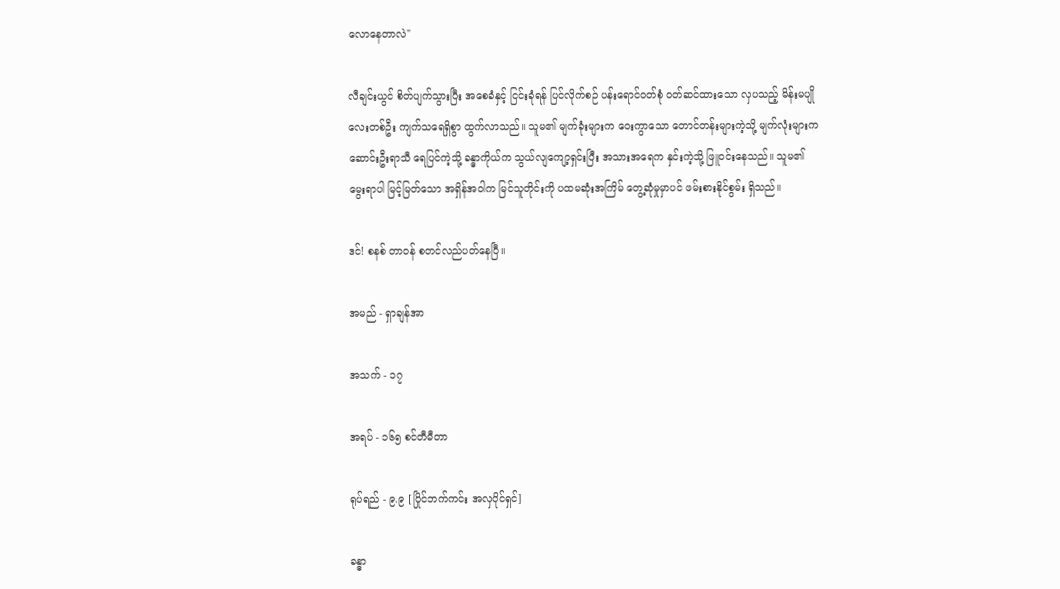လောနေတာလဲ"

လီချင်းယွင် စိတ်ပျက်သွားပြီး အစေခံနှင့် ငြင်းခုံရန် ပြင်လိုက်စဉ် ပန်းရောင်ဝတ်စုံ ဝတ်ဆင်ထားသော လှပသည့် မိန်းမပျိုလေးတစ်ဦး ကျက်သရေရှိစွာ ထွက်လာသည်။ သူမ၏ မျက်ခုံးများက ဝေးကွာသော တောင်တန်းများကဲ့သို့ မျက်လုံးများက ဆောင်းဦးရာသီ ရေပြင်ကဲ့သို့ ခန္ဓာကိုယ်က သွယ်လျကျော့ရှင်းပြီး အသားအရေက နှင်းကဲ့သို့ ဖြူဝင်းနေသည်။ သူမ၏ မွေးရာပါ မြင့်မြတ်သော အရှိန်အဝါက မြင်သူတိုင်းကို ပထမဆုံးအကြိမ် တွေ့ဆုံမှုမှာပင် ဖမ်းစားနိုင်စွမ်း ရှိသည်။

ဒင်! စနစ် တာဝန် စတင်လည်ပတ်နေပြီ။

အမည် - ရှာချန်အာ

အသက် - ၁၇

အရပ် - ၁၆၅ စင်တီမီတာ

ရုပ်ရည် - ၉.၉ [ပြိုင်ဘက်ကင်း အလှပိုင်ရှင်]

ခန္ဓာ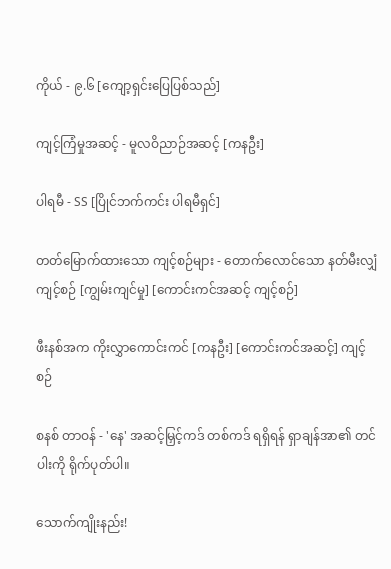ကိုယ် - ၉.၆ [ကျော့ရှင်းပြေပြစ်သည်]

ကျင့်ကြံမှုအဆင့် - မူလဝိညာဉ်အဆင့် [ကနဦး]

ပါရမီ - SS [ပြိုင်ဘက်ကင်း ပါရမီရှင်]

တတ်မြောက်ထားသော ကျင့်စဉ်များ - တောက်လောင်သော နတ်မီးလျှံ ကျင့်စဉ် [ကျွမ်းကျင်မှု] [ကောင်းကင်အဆင့် ကျင့်စဉ်]

ဖီးနစ်အက ကိုးလွှာကောင်းကင် [ကနဦး] [ကောင်းကင်အဆင့်] ကျင့်စဉ်

စနစ် တာဝန် - 'နေ' အဆင့်မြှင့်ကဒ် တစ်ကဒ် ရရှိရန် ရှာချန်အာ၏ တင်ပါးကို ရိုက်ပုတ်ပါ။

သောက်ကျိုးနည်း!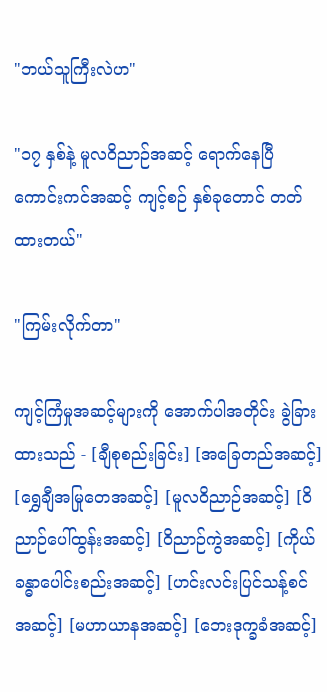"ဘယ်သူကြီးလဲဟ"

"၁၇ နှစ်နဲ့ မူလဝိညာဉ်အဆင့် ရောက်နေပြီ ကောင်းကင်အဆင့် ကျင့်စဉ် နှစ်ခုတောင် တတ်ထားတယ်"

"ကြမ်းလိုက်တာ"

ကျင့်ကြံမှုအဆင့်များကို အောက်ပါအတိုင်း ခွဲခြားထားသည် - [ချီစုစည်းခြင်း] [အခြေတည်အဆင့်] [ရွှေချီအမြုတေအဆင့်] [မူလဝိညာဉ်အဆင့်] [ဝိညာဉ်ပေါ်ထွန်းအဆင့်] [ဝိညာဉ်ကွဲအဆင့်] [ကိုယ်ခန္ဓာပေါင်းစည်းအဆင့်] [ဟင်းလင်းပြင်သန့်စင်အဆင့်] [မဟာယာနအဆင့်] [ဘေးဒုက္ခခံအဆင့်]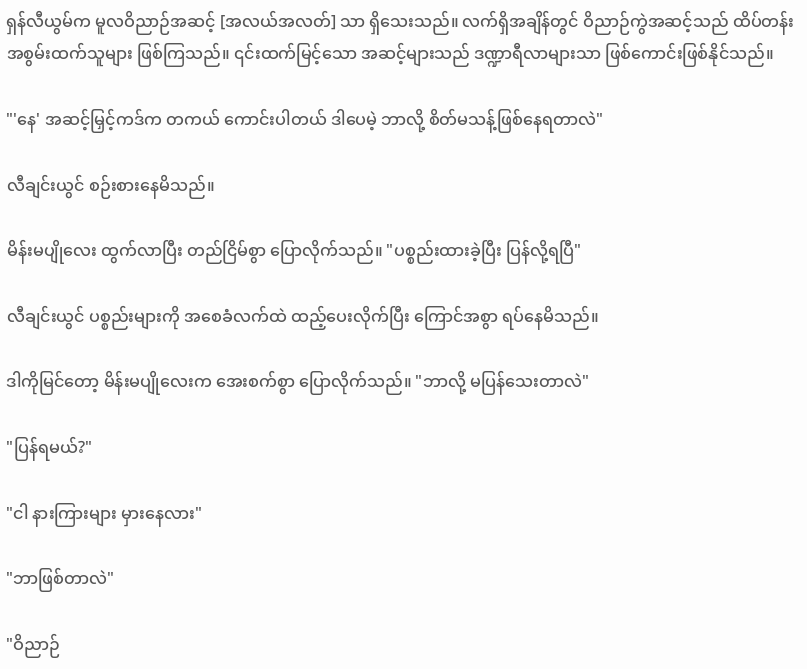ရှန်လီယွမ်က မူလဝိညာဉ်အဆင့် [အလယ်အလတ်] သာ ရှိသေးသည်။ လက်ရှိအချိန်တွင် ဝိညာဉ်ကွဲအဆင့်သည် ထိပ်တန်း အစွမ်းထက်သူများ ဖြစ်ကြသည်။ ၎င်းထက်မြင့်သော အဆင့်များသည် ဒဏ္ဍာရီလာများသာ ဖြစ်ကောင်းဖြစ်နိုင်သည်။

"'နေ' အဆင့်မြှင့်ကဒ်က တကယ် ကောင်းပါတယ် ဒါပေမဲ့ ဘာလို့ စိတ်မသန့်ဖြစ်နေရတာလဲ"

လီချင်းယွင် စဉ်းစားနေမိသည်။

မိန်းမပျိုလေး ထွက်လာပြီး တည်ငြိမ်စွာ ပြောလိုက်သည်။ "ပစ္စည်းထားခဲ့ပြီး ပြန်လို့ရပြီ"

လီချင်းယွင် ပစ္စည်းများကို အစေခံလက်ထဲ ထည့်ပေးလိုက်ပြီး ကြောင်အစွာ ရပ်နေမိသည်။

ဒါကိုမြင်တော့ မိန်းမပျိုလေးက အေးစက်စွာ ပြောလိုက်သည်။ "ဘာလို့ မပြန်သေးတာလဲ"

"ပြန်ရမယ်?"

"ငါ နားကြားများ မှားနေလား"

"ဘာဖြစ်တာလဲ"

"ဝိညာဉ်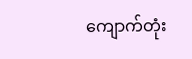ကျောက်တုံး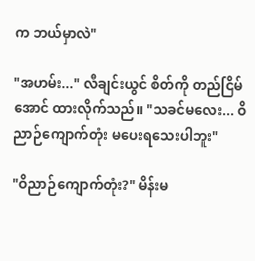က ဘယ်မှာလဲ"

"အဟမ်း..." လီချင်းယွင် စိတ်ကို တည်ငြိမ်အောင် ထားလိုက်သည်။ "သခင်မလေး... ဝိညာဉ်ကျောက်တုံး မပေးရသေးပါဘူး"

"ဝိညာဉ်ကျောက်တုံး?" မိန်းမ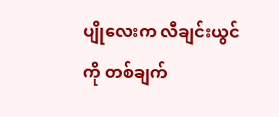ပျိုလေးက လီချင်းယွင်ကို တစ်ချက်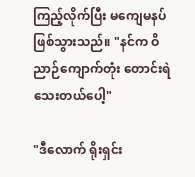ကြည့်လိုက်ပြီး မကျေမနပ် ဖြစ်သွားသည်။ "နင်က ဝိညာဉ်ကျောက်တုံး တောင်းရဲသေးတယ်ပေါ့"

"ဒီလောက် ရိုးရှင်း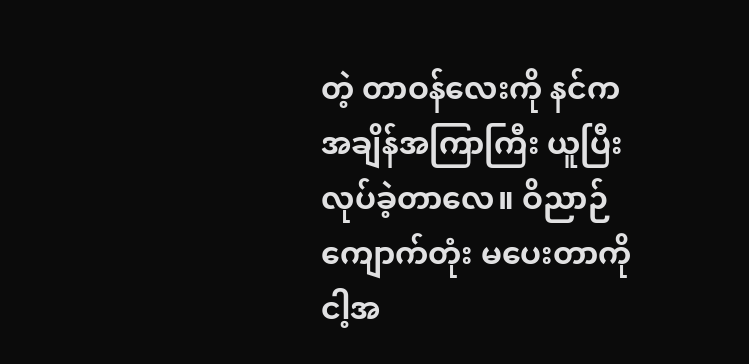တဲ့ တာဝန်လေးကို နင်က အချိန်အကြာကြီး ယူပြီး လုပ်ခဲ့တာလေ။ ဝိညာဉ်ကျောက်တုံး မပေးတာကို ငါ့အ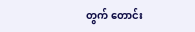တွက် တောင်း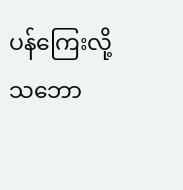ပန်ကြေးလို့ သဘော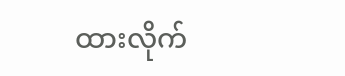ထားလိုက်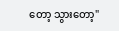တော့ သွားတော့"